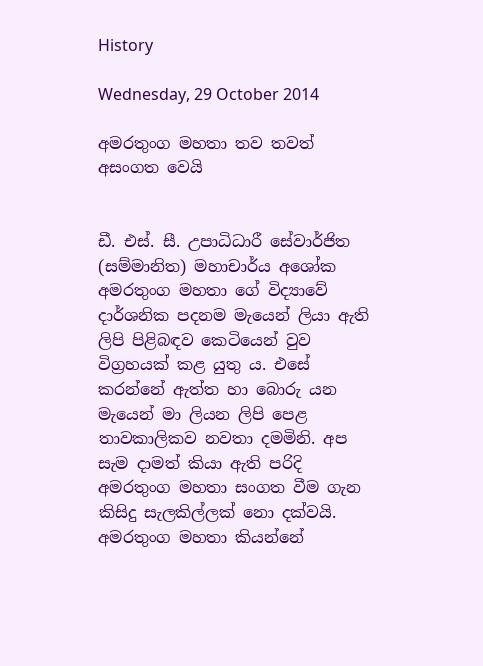History

Wednesday, 29 October 2014

අමරතුංග මහතා තව තවත් අසංගත වෙයි


ඩී. එස්‌. සී. උපාධිධාරී සේවාර්ජිත (සම්මානිත) මහාචාර්ය අශෝක අමරතුංග මහතා ගේ විද්‍යාවේ දාර්ශනික පදනම මැයෙන් ලියා ඇති ලිපි පිළිබඳව කෙටියෙන් වුව විග්‍රහයක්‌ කළ යුතු ය. එසේ කරන්නේ ඇත්ත හා බොරු යන මැයෙන් මා ලියන ලිපි පෙළ තාවකාලිකව නවතා දමමිනි. අප සැම දාමත් කියා ඇති පරිදි අමරතුංග මහතා සංගත වීම ගැන කිසිදු සැලකිල්ලක්‌ නො දක්‌වයි. අමරතුංග මහතා කියන්නේ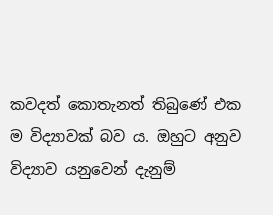කවදත් කොතැනත් තිබුණේ එක ම විද්‍යාවක්‌ බව ය. ඔහුට අනුව විද්‍යාව යනුවෙන් දැනුම්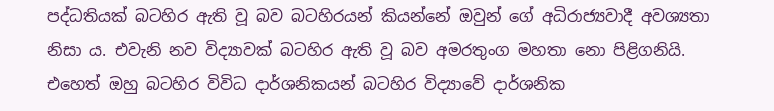පද්ධතියක්‌ බටහිර ඇති වූ බව බටහිරයන් කියන්නේ ඔවුන් ගේ අධිරාජ්‍යවාදී අවශ්‍යතා නිසා ය. එවැනි නව විද්‍යාවක්‌ බටහිර ඇති වූ බව අමරතුංග මහතා නො පිළිගනියි. එහෙත් ඔහු බටහිර විවිධ දාර්ශනිකයන් බටහිර විද්‍යාවේ දාර්ශනික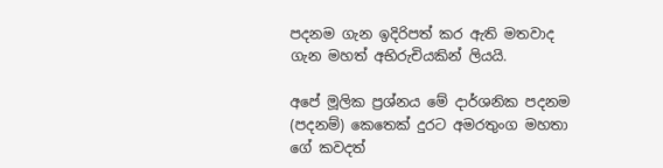පදනම ගැන ඉදිරිපත් කර ඇති මතවාද ගැන මහත් අභිරුචියකින් ලියයි.

අපේ මූලික ප්‍රශ්නය මේ දාර්ශනික පදනම (පදනම්) කෙතෙක්‌ දුරට අමරතුංග මහතා ගේ කවදත්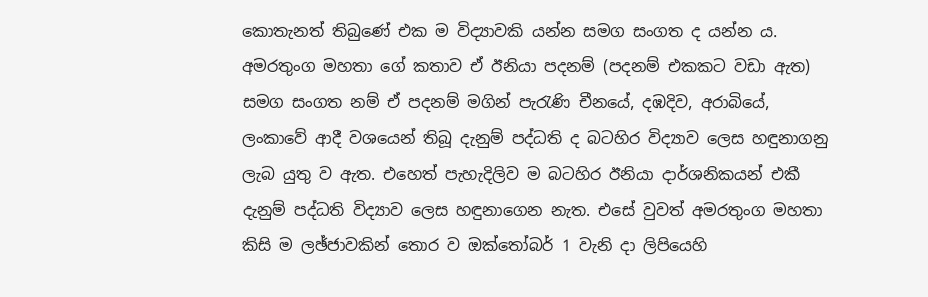කොතැනත් තිබුණේ එක ම විද්‍යාවකි යන්න සමග සංගත ද යන්න ය. අමරතුංග මහතා ගේ කතාව ඒ ඊනියා පදනම් (පදනම් එකකට වඩා ඇත) සමග සංගත නම් ඒ පදනම් මගින් පැරැණි චීනයේ, දඹදිව, අරාබියේ, ලංකාවේ ආදී වශයෙන් තිබූ දැනුම් පද්ධති ද බටහිර විද්‍යාව ලෙස හඳුනාගනු ලැබ යුතු ව ඇත. එහෙත් පැහැදිලිව ම බටහිර ඊනියා දාර්ශනිකයන් එකී දැනුම් පද්ධති විද්‍යාව ලෙස හඳුනාගෙන නැත. එසේ වුවත් අමරතුංග මහතා කිසි ම ලඡ්ජාවකින් තොර ව ඔක්‌තෝබර් 1 වැනි දා ලිපියෙහි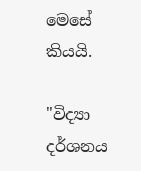මෙසේ කියයි.

"විද්‍යා දර්ශනය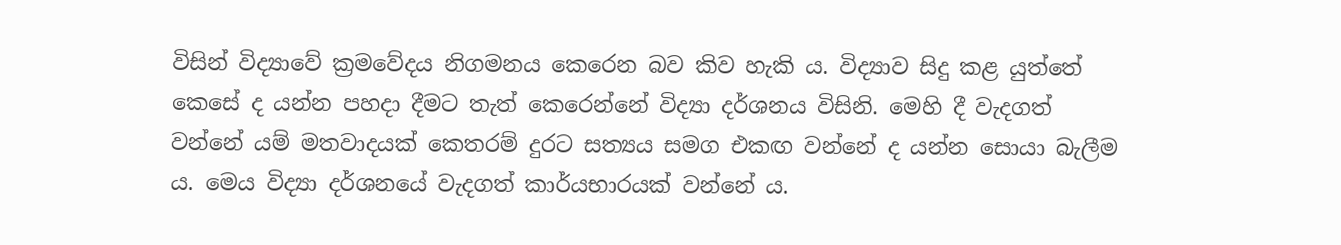විසින් විද්‍යාවේ ක්‍රමවේදය නිගමනය කෙරෙන බව කිව හැකි ය. විද්‍යාව සිදු කළ යුත්තේ කෙසේ ද යන්න පහදා දීමට තැත් කෙරෙන්නේ විද්‍යා දර්ශනය විසිනි. මෙහි දී වැදගත් වන්නේ යම් මතවාදයක්‌ කෙතරම් දුරට සත්‍යය සමග එකඟ වන්නේ ද යන්න සොයා බැලීම ය. මෙය විද්‍යා දර්ශනයේ වැදගත් කාර්යභාරයක්‌ වන්නේ ය.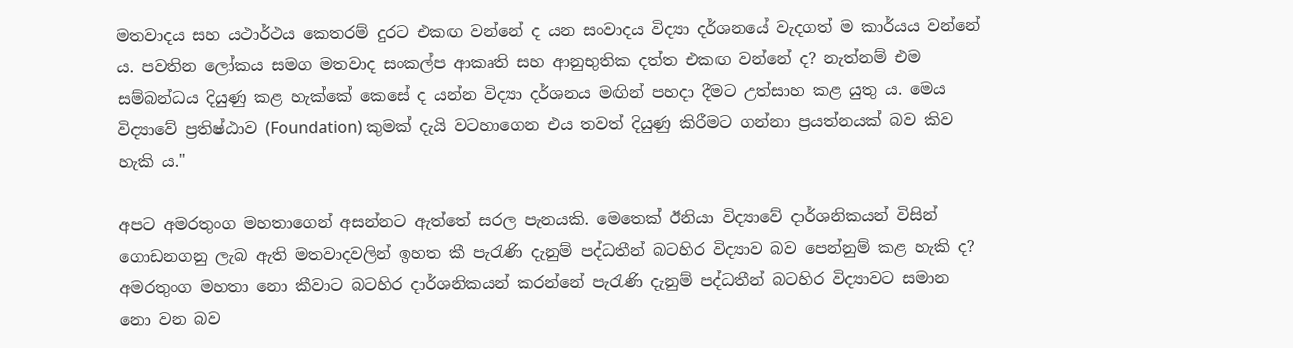මතවාදය සහ යථාර්ථය කෙතරම් දුරට එකඟ වන්නේ ද යන සංවාදය විද්‍යා දර්ශනයේ වැදගත් ම කාර්යය වන්නේ ය. පවතින ලෝකය සමග මතවාද සංකල්ප ආකෘති සහ ආනුභුතික දත්ත එකඟ වන්නේ ද? නැත්නම් එම සම්බන්ධය දියුණු කළ හැක්‌කේ කෙසේ ද යන්න විද්‍යා දර්ශනය මඟින් පහදා දීමට උත්සාහ කළ යුතු ය. මෙය විද්‍යාවේ ප්‍රතිෂ්ඨාව (Foundation) කුමක්‌ දැයි වටහාගෙන එය තවත් දියුණු කිරීමට ගන්නා ප්‍රයත්නයක්‌ බව කිව හැකි ය."

අපට අමරතුංග මහතාගෙන් අසන්නට ඇත්තේ සරල පැනයකි. මෙතෙක්‌ ඊනියා විද්‍යාවේ දාර්ශනිකයන් විසින් ගොඩනගනු ලැබ ඇති මතවාදවලින් ඉහත කී පැරැණි දැනුම් පද්ධතීන් බටහිර විද්‍යාව බව පෙන්නුම් කළ හැකි ද? අමරතුංග මහතා නො කීවාට බටහිර දාර්ශනිකයන් කරන්නේ පැරැණි දැනුම් පද්ධතීන් බටහිර විද්‍යාවට සමාන නො වන බව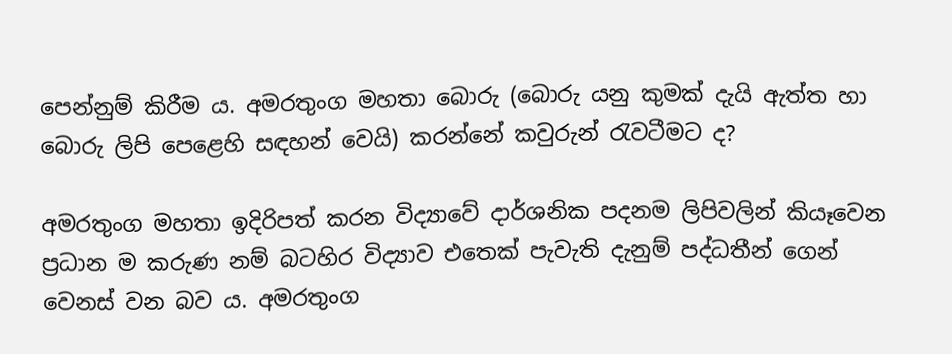පෙන්නුම් කිරීම ය. අමරතුංග මහතා බොරු (බොරු යනු කුමක්‌ දැයි ඇත්ත හා බොරු ලිපි පෙළෙහි සඳහන් වෙයි) කරන්නේ කවුරුන් රැවටීමට ද?

අමරතුංග මහතා ඉදිරිපත් කරන විද්‍යාවේ දාර්ශනික පදනම ලිපිවලින් කියෑවෙන ප්‍රධාන ම කරුණ නම් බටහිර විද්‍යාව එතෙක්‌ පැවැති දැනුම් පද්ධතීන් ගෙන් වෙනස්‌ වන බව ය. අමරතුංග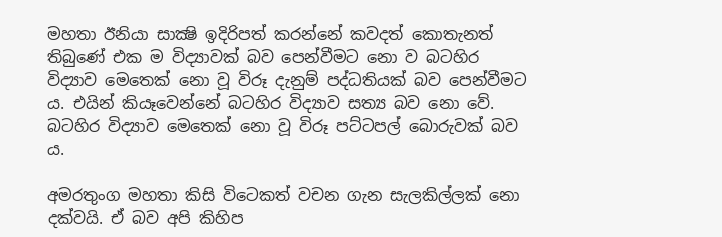මහතා ඊනියා සාක්‍ෂි ඉදිරිපත් කරන්නේ කවදත් කොතැනත් තිබුණේ එක ම විද්‍යාවක්‌ බව පෙන්වීමට නො ව බටහිර විද්‍යාව මෙතෙක්‌ නො වූ විරූ දැනුම් පද්ධතියක්‌ බව පෙන්වීමට ය. එයින් කියෑවෙන්නේ බටහිර විද්‍යාව සත්‍ය බව නො වේ. බටහිර විද්‍යාව මෙතෙක්‌ නො වූ විරූ පට්‌ටපල් බොරුවක්‌ බව ය.

අමරතුංග මහතා කිසි විටෙකත් වචන ගැන සැලකිල්ලක්‌ නො දක්‌වයි. ඒ බව අපි කිහිප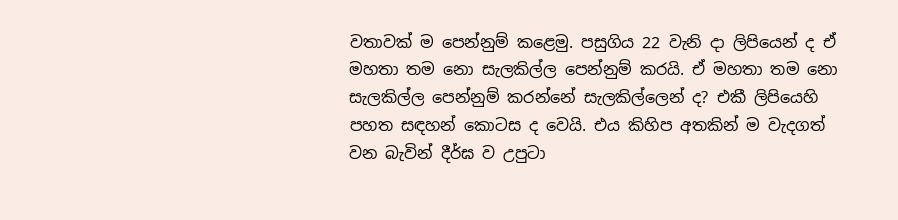වතාවක්‌ ම පෙන්නුම් කළෙමු. පසුගිය 22 වැනි දා ලිපියෙන් ද ඒ මහතා තම නො සැලකිල්ල පෙන්නුම් කරයි. ඒ මහතා තම නො සැලකිල්ල පෙන්නුම් කරන්නේ සැලකිල්ලෙන් ද? එකී ලිපියෙහි පහත සඳහන් කොටස ද වෙයි. එය කිහිප අතකින් ම වැදගත් වන බැවින් දීර්ඝ ව උපුටා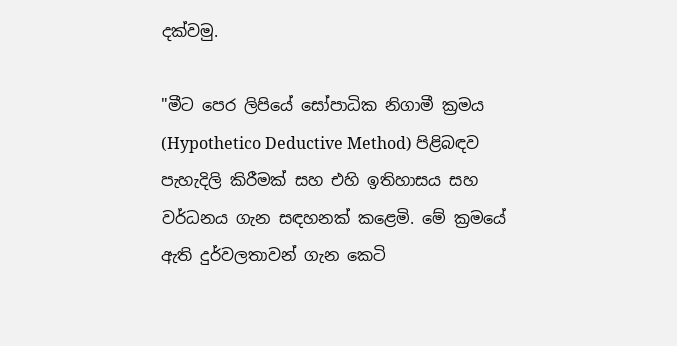දක්‌වමු.

"මීට පෙර ලිපියේ සෝපාධික නිගාමී ක්‍රමය (Hypothetico Deductive Method) පිළිබඳව පැහැදිලි කිරීමක්‌ සහ එහි ඉතිහාසය සහ වර්ධනය ගැන සඳහනක්‌ කළෙමි. මේ ක්‍රමයේ ඇති දුර්වලතාවන් ගැන කෙටි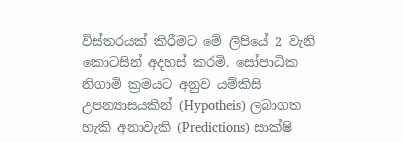විස්‌තරයක්‌ කිරීමට මේ ලිපියේ 2 වැනි කොටසින් අදහස්‌ කරමි. සෝපාධික නිගාමි ක්‍රමයට අනුව යම්කිසි උපන්‍යාසයකින් (Hypotheis) ලබාගත හැකි අනාවැකි (Predictions) සාක්‌ෂි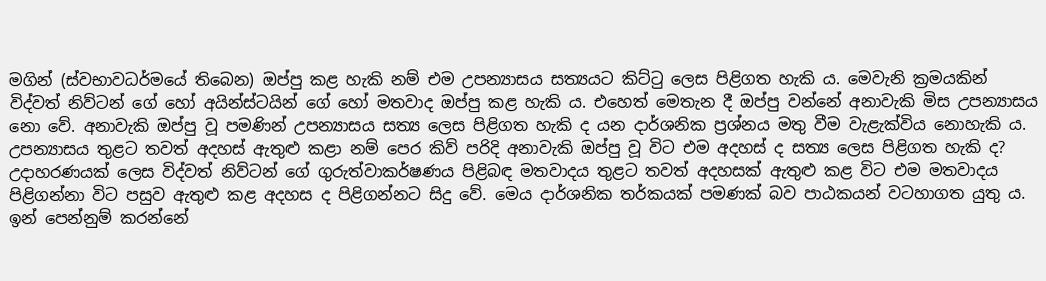මගින් (ස්‌වභාවධර්මයේ තිබෙන) ඔප්පු කළ හැකි නම් එම උපන්‍යාසය සත්‍යයට කිට්‌ටු ලෙස පිළිගත හැකි ය. මෙවැනි ක්‍රමයකින් විද්වත් නිව්ටන් ගේ හෝ අයින්ස්‌ටයින් ගේ හෝ මතවාද ඔප්පු කළ හැකි ය. එහෙත් මෙතැන දී ඔප්පු වන්නේ අනාවැකි මිස උපන්‍යාසය නො වේ. අනාවැකි ඔප්පු වූ පමණින් උපන්‍යාසය සත්‍ය ලෙස පිළිගත හැකි ද යන දාර්ශනික ප්‍රශ්නය මතු වීම වැළැක්‌විය නොහැකි ය. උපන්‍යාසය තුළට තවත් අදහස්‌ ඇතුළු කළා නම් පෙර කිව් පරිදි අනාවැකි ඔප්පු වූ විට එම අදහස්‌ ද සත්‍ය ලෙස පිළිගත හැකි ද? උදාහරණයක්‌ ලෙස විද්වත් නිව්ටන් ගේ ගුරුත්වාකර්ෂණය පිළිබඳ මතවාදය තුළට තවත් අදහසක්‌ ඇතුළු කළ විට එම මතවාදය පිළිගන්නා විට පසුව ඇතුළු කළ අදහස ද පිළිගන්නට සිදු වේ. මෙය දාර්ශනික තර්කයක්‌ පමණක්‌ බව පාඨකයන් වටහාගත යුතු ය. ඉන් පෙන්නුම් කරන්නේ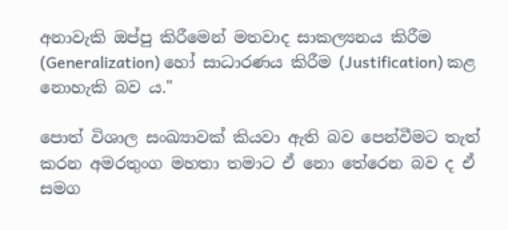අනාවැකි ඔප්පු කිරීමෙන් මතවාද සාකල්‍යනය කිරීම (Generalization) හෝ සාධාරණය කිරීම (Justification) කළ නොහැකි බව ය."

පොත් විශාල සංඛ්‍යාවක්‌ කියවා ඇති බව පෙන්වීමට තැත් කරන අමරතුංග මහතා තමාට ඒ නො තේරෙන බව ද ඒ සමග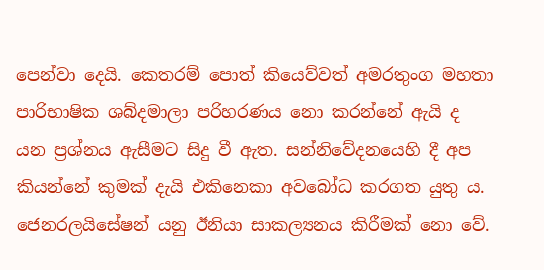පෙන්වා දෙයි. කෙතරම් පොත් කියෙව්වත් අමරතුංග මහතා පාරිභාෂික ශබ්දමාලා පරිහරණය නො කරන්නේ ඇයි ද යන ප්‍රශ්නය ඇසීමට සිදු වී ඇත. සන්නිවේදනයෙහි දී අප කියන්නේ කුමක්‌ දැයි එකිනෙකා අවබෝධ කරගත යුතු ය. ජෙනරලයිසේෂන් යනු ඊනියා සාකල්‍යනය කිරීමක්‌ නො වේ.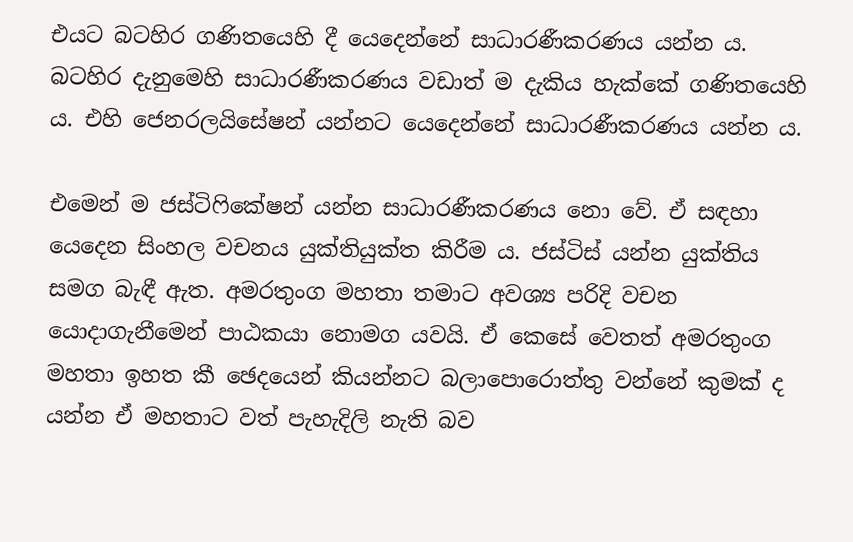එයට බටහිර ගණිතයෙහි දී යෙදෙන්නේ සාධාරණීකරණය යන්න ය. බටහිර දැනුමෙහි සාධාරණීකරණය වඩාත් ම දැකිය හැක්‌කේ ගණිතයෙහි ය. එහි ජෙනරලයිසේෂන් යන්නට යෙදෙන්නේ සාධාරණීකරණය යන්න ය.

එමෙන් ම ජස්‌ටිෆිකේෂන් යන්න සාධාරණීකරණය නො වේ. ඒ සඳහා යෙදෙන සිංහල වචනය යුක්‌තියුක්‌ත කිරීම ය. ජස්‌ටිස්‌ යන්න යුක්‌තිය සමග බැඳී ඇත. අමරතුංග මහතා තමාට අවශ්‍ය පරිදි වචන යොදාගැනීමෙන් පාඨකයා නොමග යවයි. ඒ කෙසේ වෙතත් අමරතුංග මහතා ඉහත කී ඡෙදයෙන් කියන්නට බලාපොරොත්තු වන්නේ කුමක්‌ ද යන්න ඒ මහතාට වත් පැහැදිලි නැති බව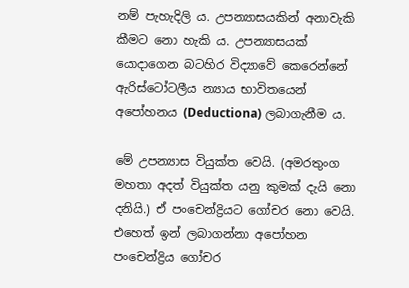නම් පැහැදිලි ය. උපන්‍යාසයකින් අනාවැකි කීමට නො හැකි ය. උපන්‍යාසයක්‌ යොදාගෙන බටහිර විද්‍යාවේ කෙරෙන්නේ ඇරිස්‌ටෝටලීය න්‍යාය භාවිතයෙන් අපෝහනය (Deductiona) ලබාගැනීම ය.

මේ උපන්‍යාස වියුක්‌ත වෙයි. (අමරතුංග මහතා අදත් වියුක්‌ත යනු කුමක්‌ දැයි නො දනියි.) ඒ පංචෙන්ද්‍රියට ගෝචර නො වෙයි. එහෙත් ඉන් ලබාගන්නා අපෝහන පංචෙන්ද්‍රිය ගෝචර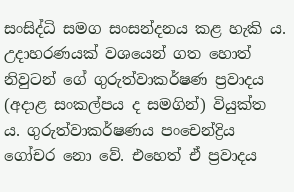සංසිද්ධි සමග සංසන්දනය කළ හැකි ය. උදාහරණයක්‌ වශයෙන් ගත හොත් නිවුටන් ගේ ගුරුත්වාකර්ෂණ ප්‍රවාදය (අදාළ සංකල්පය ද සමගින්) වියුක්‌ත ය. ගුරුත්වාකර්ෂණය පංචෙන්ද්‍රිය ගෝචර නො වේ. එහෙත් ඒ ප්‍රවාදය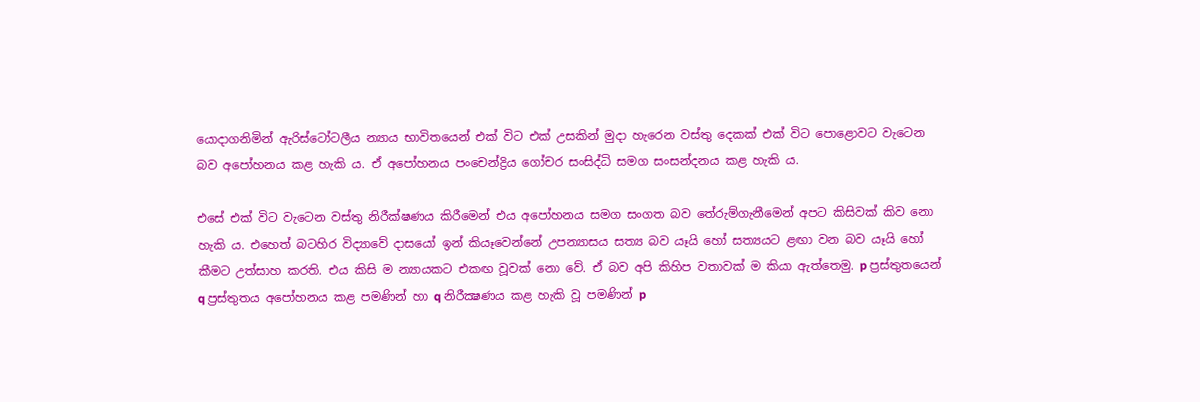යොදාගනිමින් ඇරිස්‌ටෝටලීය න්‍යාය භාවිතයෙන් එක්‌ විට එක්‌ උසකින් මුදා හැරෙන වස්‌තු දෙකක්‌ එක්‌ විට පොළොවට වැටෙන බව අපෝහනය කළ හැකි ය. ඒ අපෝහනය පංචෙන්ද්‍රිය ගෝචර සංසිද්ධි සමග සංසන්දනය කළ හැකි ය.

එසේ එක්‌ විට වැටෙන වස්‌තු නිරීක්‌ෂණය කිරීමෙන් එය අපෝහනය සමග සංගත බව තේරුම්ගැනීමෙන් අපට කිසිවක්‌ කිව නො හැකි ය. එහෙත් බටහිර විද්‍යාවේ දාසයෝ ඉන් කියෑවෙන්නේ උපන්‍යාසය සත්‍ය බව යෑයි හෝ සත්‍යයට ළඟා වන බව යෑයි හෝ කීමට උත්සාහ කරති. එය කිසි ම න්‍යායකට එකඟ වූවක්‌ නො වේ. ඒ බව අපි කිහිප වතාවක්‌ ම කියා ඇත්තෙමු. p ප්‍රස්‌තුතයෙන් q ප්‍රස්‌තුතය අපෝහනය කළ පමණින් හා q නිරීක්‍ෂණය කළ හැකි වූ පමණින් p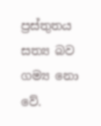ප්‍රස්‌තුතය සත්‍ය බව ගම්‍ය නො වේ.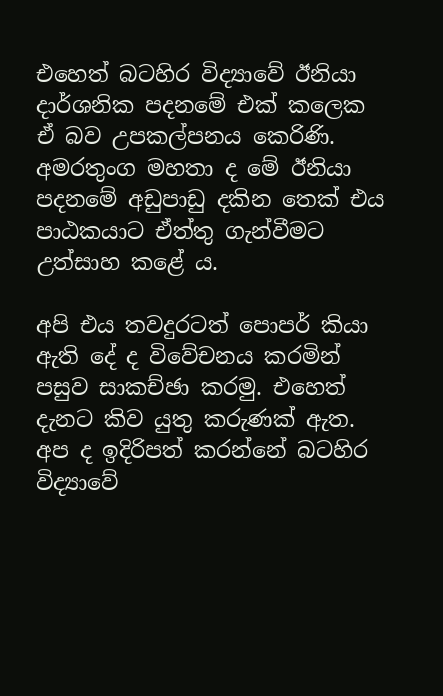එහෙත් බටහිර විද්‍යාවේ ඊනියා දාර්ශනික පදනමේ එක්‌ කලෙක ඒ බව උපකල්පනය කෙරිණි. අමරතුංග මහතා ද මේ ඊනියා පදනමේ අඩුපාඩු දකින තෙක්‌ එය පාඨකයාට ඒත්තු ගැන්වීමට උත්සාහ කළේ ය.

අපි එය තවදුරටත් පොපර් කියා ඇති දේ ද විවේචනය කරමින් පසුව සාකච්ඡා කරමු. එහෙත් දැනට කිව යුතු කරුණක්‌ ඇත. අප ද ඉදිරිපත් කරන්නේ බටහිර විද්‍යාවේ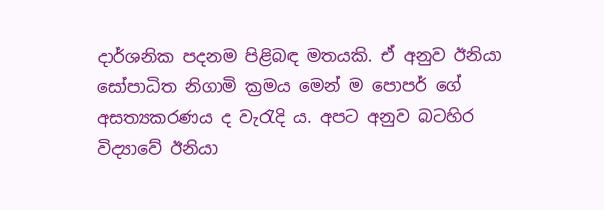දාර්ශනික පදනම පිළිබඳ මතයකි. ඒ අනුව ඊනියා සෝපාධිත නිගාමි ක්‍රමය මෙන් ම පොපර් ගේ අසත්‍යකරණය ද වැරැදි ය. අපට අනුව බටහිර විද්‍යාවේ ඊනියා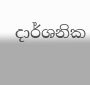දාර්ශනික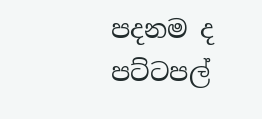පදනම ද පට්‌ටපල්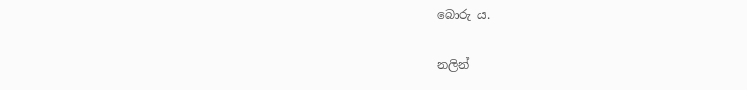බොරු ය.

නලින්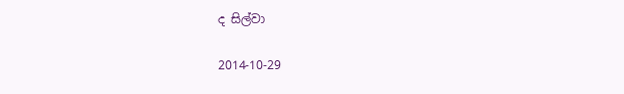ද සිල්වා

2014-10-29